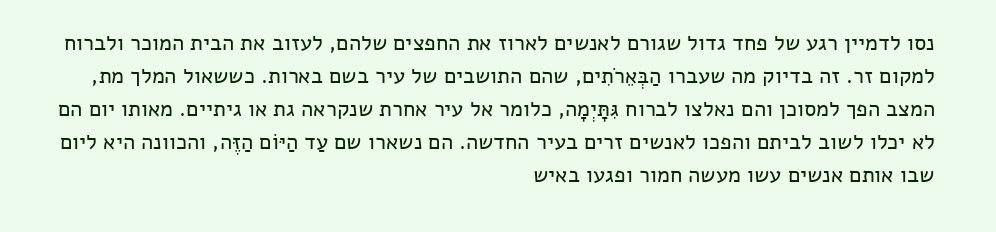נסו לדמיין רגע של פחד גדול שגורם לאנשים לארוז את החפצים שלהם, לעזוב את הבית המוכר ולברוח למקום זר. זה בדיוק מה שעברו הַבְּאֵרֹתִים, שהם התושבים של עיר בשם בארות. כששאול המלך מת, המצב הפך למסוכן והם נאלצו לברוח גִּתָּיְמָה, כלומר אל עיר אחרת שנקראה גת או גיתיים. מאותו יום הם לא יכלו לשוב לביתם והפכו לאנשים זרים בעיר החדשה. הם נשארו שם עַד הַיּוֹם הַזֶּה, והכוונה היא ליום שבו אותם אנשים עשו מעשה חמור ופגעו באיש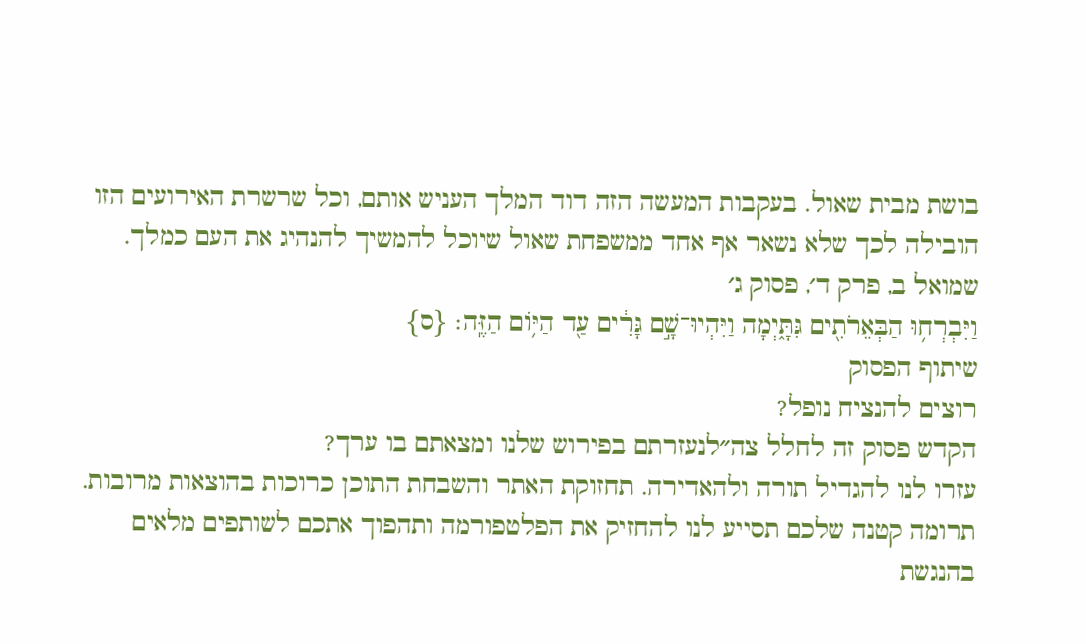בושת מבית שאול. בעקבות המעשה הזה דוד המלך העניש אותם, וכל שרשרת האירועים הזו הובילה לכך שלא נשאר אף אחד ממשפחת שאול שיוכל להמשיך להנהיג את העם כמלך.
שמואל ב, פרק ד׳, פסוק ג׳
וַיִּבְרְח֥וּ הַבְּאֵרֹתִ֖ים גִּתָּ֑יְמָה וַיִּהְיוּ־שָׁ֣ם גָּרִ֔ים עַ֖ד הַיּ֥וֹם הַזֶּֽה׃ {ס}
שיתוף הפסוק
רוצים להנציח נופל?
הקדש פסוק זה לחלל צה״לנעזרתם בפירוש שלנו ומצאתם בו ערך?
עזרו לנו להגדיל תורה ולהאדירה. תחזוקת האתר והשבחת התוכן כרוכות בהוצאות מרובות. תרומה קטנה שלכם תסייע לנו להחזיק את הפלטפורמה ותהפוך אתכם לשותפים מלאים בהנגשת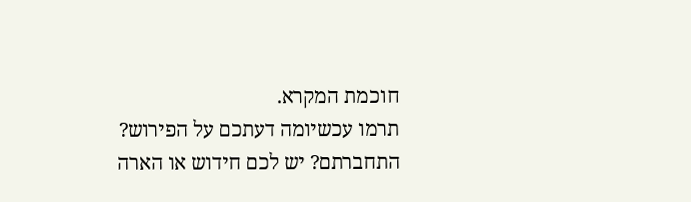חוכמת המקרא.
תרמו עכשיומה דעתכם על הפירוש?
התחברתם? יש לכם חידוש או הארה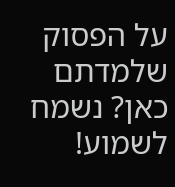על הפסוק שלמדתם כאן? נשמח לשמוע!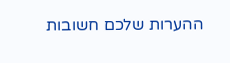ההערות שלכם חשובות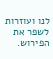לנו ועוזרות לשפר את הפירוש.